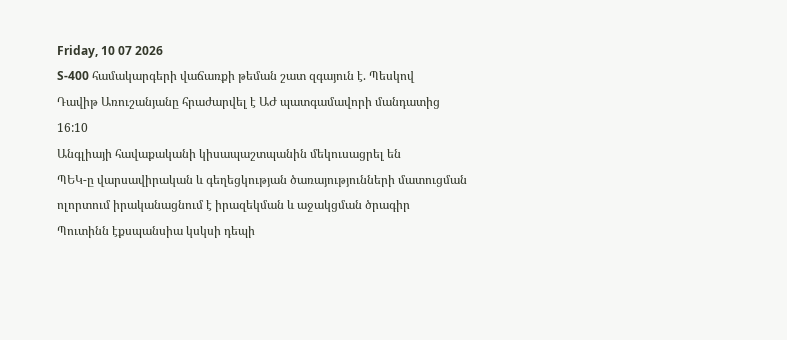Friday, 10 07 2026
S-400 համակարգերի վաճառքի թեման շատ զգայուն է. Պեսկով
Դավիթ Առուշանյանը հրաժարվել է ԱԺ պատգամավորի մանդատից
16:10
Անգլիայի հավաքականի կիսապաշտպանին մեկուսացրել են
ՊԵԿ-ը վարսավիրական և գեղեցկության ծառայությունների մատուցման ոլորտում իրականացնում է իրազեկման և աջակցման ծրագիր
Պուտինն էքսպանսիա կսկսի դեպի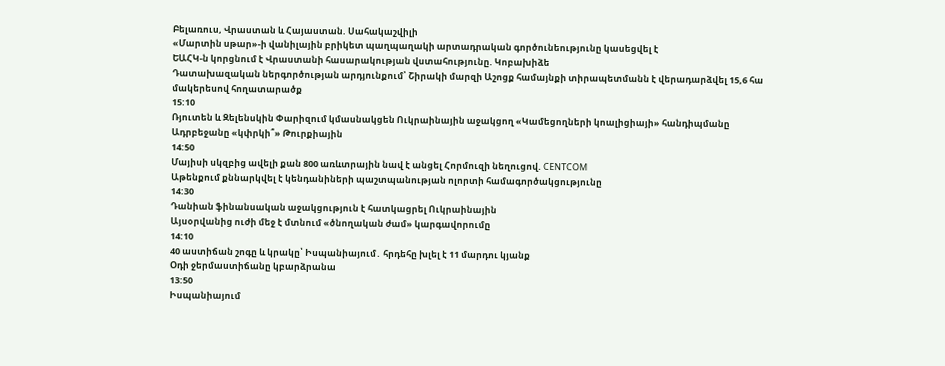Բելառուս, Վրաստան և Հայաստան. Սահակաշվիլի
«Մարտին սթար»-ի վանիլային բրիկետ պաղպաղակի արտադրական գործունեությունը կասեցվել է
ԵԱՀԿ-ն կորցնում է Վրաստանի հասարակության վստահությունը. Կոբախիձե
Դատախազական ներգործության արդյունքում՝ Շիրակի մարզի Աշոցք համայնքի տիրապետմանն է վերադարձվել 15,6 հա մակերեսով հողատարածք
15:10
Ռյուտեն և Զելենսկին Փարիզում կմասնակցեն Ուկրաինային աջակցող «Կամեցողների կոալիցիայի» հանդիպմանը
Ադրբեջանը «կփրկի՞» Թուրքիային
14:50
Մայիսի սկզբից ավելի քան 800 առևտրային նավ է անցել Հորմուզի նեղուցով. CENTCOM
Աթենքում քննարկվել է կենդանիների պաշտպանության ոլորտի համագործակցությունը
14:30
Դանիան ֆինանսական աջակցություն է հատկացրել Ուկրաինային
Այսօրվանից ուժի մեջ է մտնում «ծնողական ժամ» կարգավորումը
14:10
40 աստիճան շոգը և կրակը՝ Իսպանիայում․ հրդեհը խլել է 11 մարդու կյանք
Օդի ջերմաստիճանը կբարձրանա
13:50
Իսպանիայում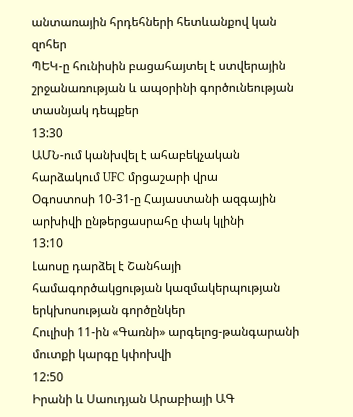անտառային հրդեհների հետևանքով կան զոհեր
ՊԵԿ-ը հունիսին բացահայտել է ստվերային շրջանառության և ապօրինի գործունեության տասնյակ դեպքեր
13:30
ԱՄՆ-ում կանխվել է ահաբեկչական հարձակում UFC մրցաշարի վրա
Օգոստոսի 10-31-ը Հայաստանի ազգային արխիվի ընթերցասրահը փակ կլինի
13:10
Լաոսը դարձել է Շանհայի համագործակցության կազմակերպության երկխոսության գործընկեր
Հուլիսի 11-ին «Գառնի» արգելոց-թանգարանի մուտքի կարգը կփոխվի
12:50
Իրանի և Սաուդյան Արաբիայի ԱԳ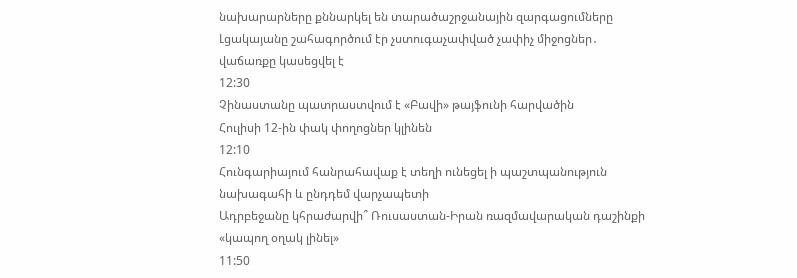նախարարները քննարկել են տարածաշրջանային զարգացումները
Լցակայանը շահագործում էր չստուգաչափված չափիչ միջոցներ․ վաճառքը կասեցվել է
12:30
Չինաստանը պատրաստվում է «Բավի» թայֆունի հարվածին
Հուլիսի 12-ին փակ փողոցներ կլինեն
12:10
Հունգարիայում հանրահավաք է տեղի ունեցել ի պաշտպանություն նախագահի և ընդդեմ վարչապետի
Ադրբեջանը կհրաժարվի՞ Ռուսաստան-Իրան ռազմավարական դաշինքի «կապող օղակ լինել»
11:50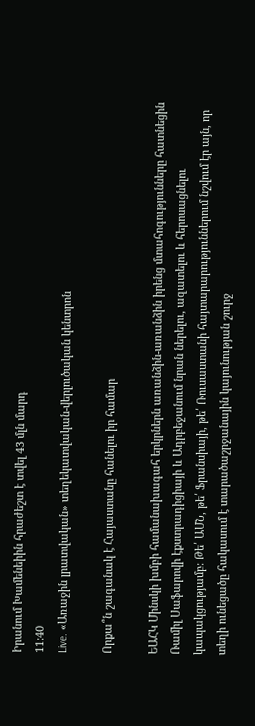Իրանում Խամենեիին հրաժեշտ է տվել 43 մլն մարդ
11:40
Live. «Առաջին լրատվական» տեղեկատվական-վերլուծական կենտրոն

Որքա՞ն շագանակ է Հայաստանը հանելու իր համար

ԵԱՀԿ Մինսկի խմբի համանախագահ երկրներն առանձին-առանձին իրենց մտահոգությունները հատնեցին Ռամիլ Սաֆարովի էքստրադիցիայի և Ադրբեջանում նրան ներելու, ազատելու և հերոսացնելու կապակցությամբ: Թե՛ ԱՄՆ, թե՛ Ֆրանսիայի, թե՛ Ռուսաստանի հայտարարություններում նշվում էր այն, որ տեղի ունեցածը հակասում է տարածաշրջանային կայունության շուրջ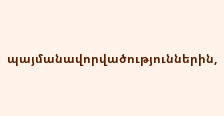պայմանավորվածություններին,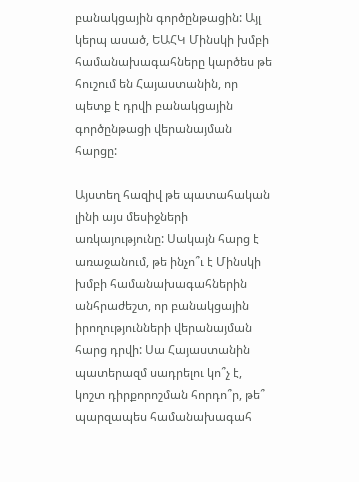բանակցային գործընթացին: Այլ կերպ ասած, ԵԱՀԿ Մինսկի խմբի համանախագահները կարծես թե հուշում են Հայաստանին, որ պետք է դրվի բանակցային գործընթացի վերանայման հարցը:

Այստեղ հազիվ թե պատահական լինի այս մեսիջների առկայությունը: Սակայն հարց է առաջանում, թե ինչո՞ւ է Մինսկի խմբի համանախագահներին անհրաժեշտ, որ բանակցային իրողությունների վերանայման հարց դրվի: Սա Հայաստանին պատերազմ սադրելու կո՞չ է, կոշտ դիրքորոշման հորդո՞ր, թե՞ պարզապես համանախագահ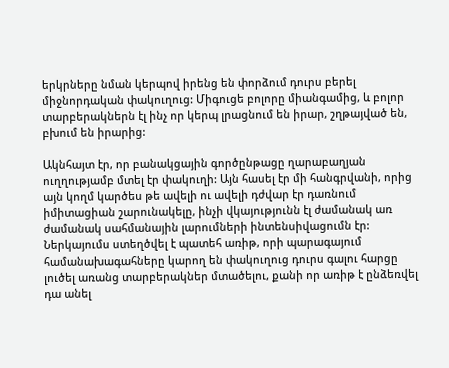երկրները նման կերպով իրենց են փորձում դուրս բերել միջնորդական փակուղուց: Միգուցե բոլորը միանգամից, և բոլոր տարբերակներն էլ ինչ որ կերպ լրացնում են իրար, շղթայված են, բխում են իրարից:

Ակնհայտ էր, որ բանակցային գործընթացը ղարաբաղյան ուղղությամբ մտել էր փակուղի: Այն հասել էր մի հանգրվանի, որից այն կողմ կարծես թե ավելի ու ավելի դժվար էր դառնում իմիտացիան շարունակելը, ինչի վկայությունն էլ ժամանակ առ ժամանակ սահմանային լարումների ինտենսիվացումն էր: Ներկայումս ստեղծվել է պատեհ առիթ, որի պարագայում համանախագահները կարող են փակուղուց դուրս գալու հարցը լուծել առանց տարբերակներ մտածելու, քանի որ առիթ է ընձեռվել դա անել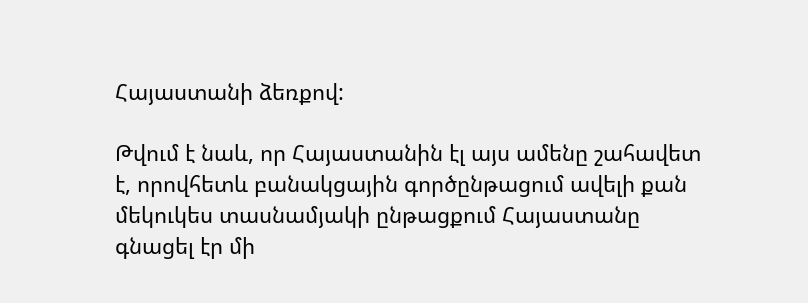Հայաստանի ձեռքով:

Թվում է նաև, որ Հայաստանին էլ այս ամենը շահավետ է, որովհետև բանակցային գործընթացում ավելի քան մեկուկես տասնամյակի ընթացքում Հայաստանը գնացել էր մի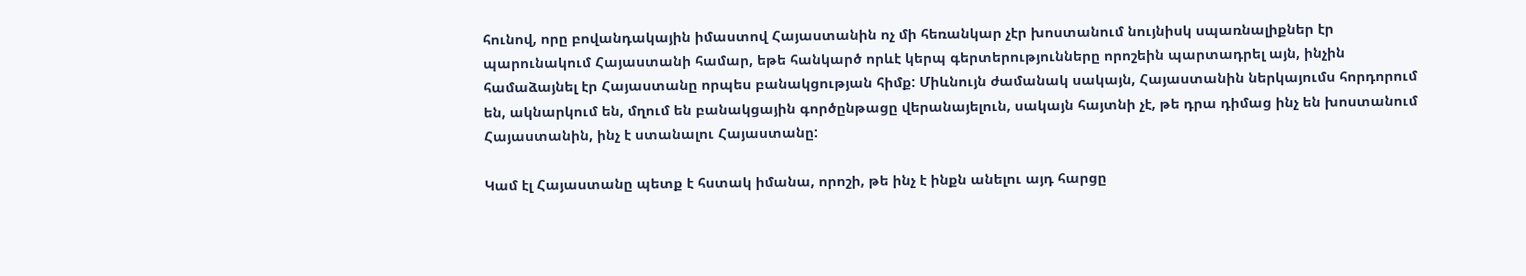հունով, որը բովանդակային իմաստով Հայաստանին ոչ մի հեռանկար չէր խոստանում նույնիսկ սպառնալիքներ էր պարունակում Հայաստանի համար, եթե հանկարծ որևէ կերպ գերտերությունները որոշեին պարտադրել այն, ինչին համաձայնել էր Հայաստանը որպես բանակցության հիմք: Միևնույն ժամանակ սակայն, Հայաստանին ներկայումս հորդորում են, ակնարկում են, մղում են բանակցային գործընթացը վերանայելուն, սակայն հայտնի չէ, թե դրա դիմաց ինչ են խոստանում Հայաստանին, ինչ է ստանալու Հայաստանը:

Կամ էլ Հայաստանը պետք է հստակ իմանա, որոշի, թե ինչ է ինքն անելու այդ հարցը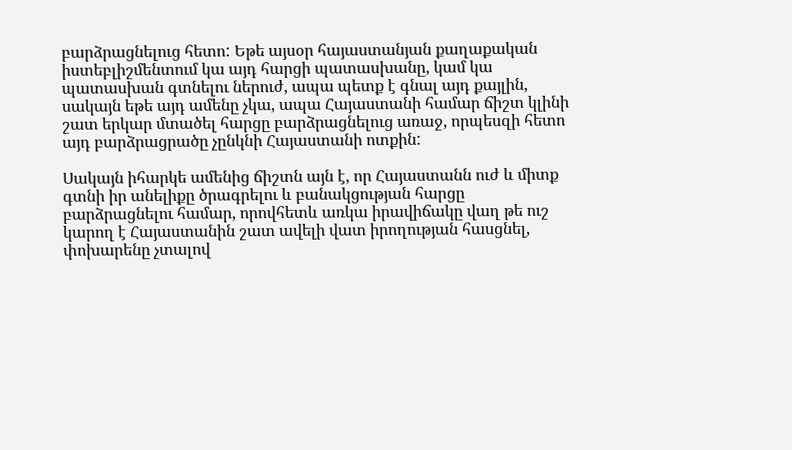բարձրացնելուց հետո: Եթե այսօր հայաստանյան քաղաքական իստեբլիշմենտում կա այդ հարցի պատասխանը, կամ կա պատասխան գտնելու ներուժ, ապա պետք է գնալ այդ քայլին, սակայն եթե այդ ամենը չկա, ապա Հայաստանի համար ճիշտ կլինի շատ երկար մտածել հարցը բարձրացնելուց առաջ, որպեսզի հետո այդ բարձրացրածը չընկնի Հայաստանի ոտքին:

Սակայն իհարկե ամենից ճիշտն այն է, որ Հայաստանն ուժ և միտք գտնի իր անելիքը ծրագրելու և բանակցության հարցը բարձրացնելու համար, որովհետև առկա իրավիճակը վաղ թե ուշ կարող է Հայաստանին շատ ավելի վատ իրողության հասցնել, փոխարենը չտալով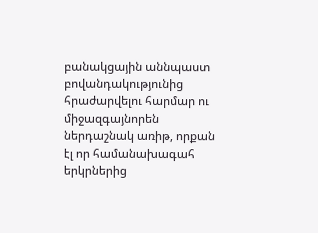բանակցային աննպաստ բովանդակությունից հրաժարվելու հարմար ու միջազգայնորեն ներդաշնակ առիթ, որքան էլ որ համանախագահ երկրներից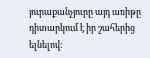յուրաքանչյուրը այդ առիթը դիտարկում է իր շահերից ելնելով: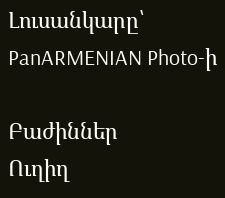Լուսանկարը՝ PanARMENIAN Photo-ի

Բաժիններ
Ուղիղ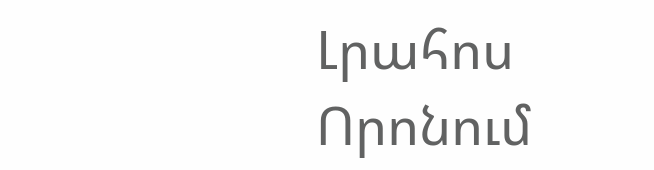Լրահոս
Որոնում